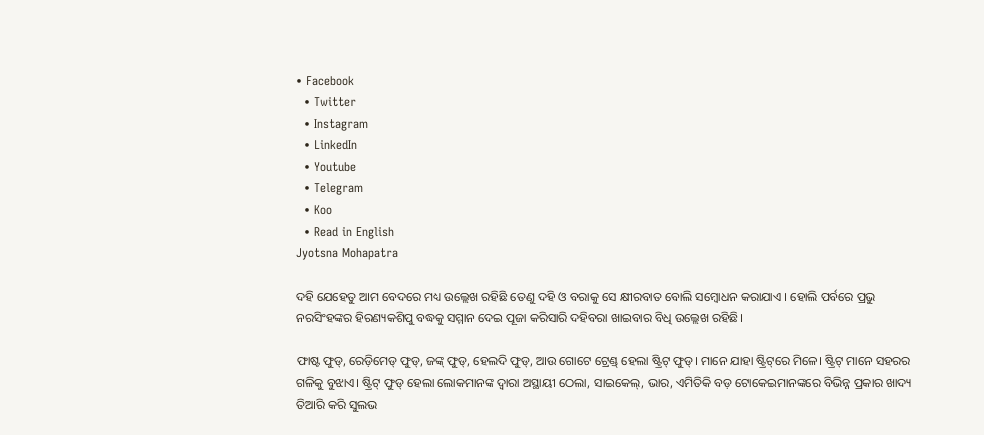• Facebook
  • Twitter
  • Instagram
  • LinkedIn
  • Youtube
  • Telegram
  • Koo
  • Read in English
Jyotsna Mohapatra

ଦହି ଯେହେତୁ ଆମ ବେଦରେ ମଧ୍ୟ ଉଲ୍ଲେଖ ରହିଛି ତେଣୁ ଦହି ଓ ବରାକୁ ସେ କ୍ଷୀରବାତ ବୋଲି ସମ୍ୱୋଧନ କରାଯାଏ । ହୋଲି ପର୍ବରେ ପ୍ରଭୁ ନରସିଂହଙ୍କର ହିରଣ୍ୟକଶିପୁ ବଦ୍ଧକୁ ସମ୍ମାନ ଦେଇ ପୂଜା କରିସାରି ଦହିବରା ଖାଇବାର ବିଧି ଉଲ୍ଲେଖ ରହିଛି।

ଫାଷ୍ଟ ଫୁଡ୍, ରେଡ଼ିମେଡ୍ ଫୁଡ୍, ଜଙ୍କ୍ ଫୁଡ୍, ହେଲଦି ଫୁଡ୍, ଆଉ ଗୋଟେ ଟ୍ରେଣ୍ଡ୍ ହେଲା ଷ୍ଟ୍ରିଟ୍ ଫୁଡ୍। ମାନେ ଯାହା ଷ୍ଟ୍ରିଟ୍‌ରେ ମିଳେ। ଷ୍ଟ୍ରିଟ୍ ମାନେ ସହରର ଗଳିକୁ ବୁଝାଏ। ଷ୍ଟ୍ରିଟ୍ ଫୁଡ୍ ହେଲା ଲୋକମାନଙ୍କ ଦ୍ୱାରା ଅସ୍ଥାୟୀ ଠେଲା, ସାଇକେଲ୍, ଭାର, ଏମିତିକି ବଡ଼ ଟୋକେଇମାନଙ୍କରେ ବିଭିନ୍ନ ପ୍ରକାର ଖାଦ୍ୟ ତିଆରି କରି ସୁଲଭ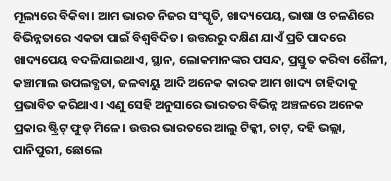ମୂଲ୍ୟରେ ବିକିବା। ଆମ ଭାରତ ନିଜର ସଂସ୍କୃତି, ଖାଦ୍ୟପେୟ, ଭାଷା ଓ ଚଳଣିରେ ବିଭିନ୍ନତାରେ ଏକତା ପାଇଁ ବିଶ୍ୱବିଦିତ। ଉତ୍ତରରୁ ଦକ୍ଷିଣ ଯାଏଁ ପ୍ରତି ପାଦରେ ଖାଦ୍ୟପେୟ ବଦଳିଯାଇଥାଏ, ସ୍ଥାନ, ଲୋକମାନଙ୍କର ପସନ୍ଦ, ପ୍ରସ୍ତୁତ କରିବା ଶୈଳୀ, କଞ୍ଚାମାଲ ଉପଲବ୍ଧତା, ଜଳବାୟୁ ଆଦି ଅନେକ କାରକ ଆମ ଖାଦ୍ୟ ଚାହିଦାକୁ ପ୍ରଭାବିତ କରିଥାଏ। ଏଣୁ ସେହି ଅନୁସାରେ ଭାରତର ବିଭିନ୍ନ ଅଞ୍ଚଳରେ ଅନେକ ପ୍ରକାର ଷ୍ଟ୍ରିଟ୍ ଫୁଡ୍ ମିଳେ। ଉତ୍ତର ଭାରତରେ ଆଲୁ ଟିକ୍କୀ, ଚାଟ୍, ଦହି ଭଲ୍ଲା, ପାନିପୁରୀ, ଛୋଲେ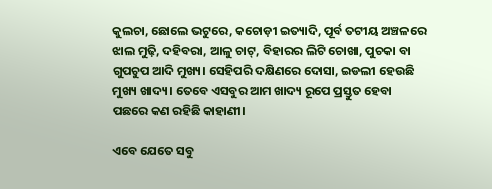କୁଲଚା, ଛୋଲେ ଭଟୁରେ, କଚୋଡ଼ୀ ଇତ୍ୟାଦି, ପୂର୍ବ ତଟୀୟ ଅଞ୍ଚଳରେ ଝାଲ ମୁଢ଼ି, ଦହିବରା, ଆଳୁ ଚାଟ୍, ବିହାରର ଲିଟି ଚୋଖା, ପୁଚକା ବା ଗୁପଚୁପ ଆଦି ମୁଖ୍ୟ। ସେହିପରି ଦକ୍ଷିଣରେ ଦୋସା, ଇଡଲୀ ହେଉଛି ମୁଖ୍ୟ ଖାଦ୍ୟ। ତେବେ ଏସବୁର ଆମ ଖାଦ୍ୟ ରୂପେ ପ୍ରସ୍ତୁତ ହେବା ପଛରେ କଣ ରହିଛି କାହାଣୀ।

ଏବେ ଯେତେ ସବୁ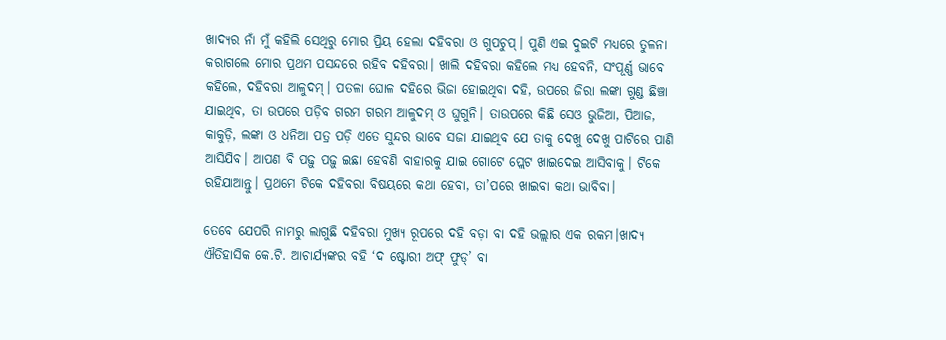ଖାଦ୍ୟର ନାଁ ମୁଁ କହିଲି ସେଥିରୁ ମୋର ପ୍ରିୟ ହେଲା ଦହିବରା ଓ ଗୁପଚୁପ୍। ପୁଣି ଏଇ ଦୁଇଟି ମଧ୍ୟରେ ତୁଳନା କରାଗଲେ ମୋର ପ୍ରଥମ ପସନ୍ଦରେ ରହିବ ଦହିବରା। ଖାଲି ଦହିବରା କହିଲେ ମଧ୍ୟ ହେବନି, ସଂପୂର୍ଣ୍ଣ ଭାବେ କହିଲେ, ଦହିବରା ଆଳୁଦମ୍। ପତଳା ଘୋଳ ଦହିରେ ଭିଜା ହୋଇଥିବା ଦହି, ଉପରେ ଜିରା ଲଙ୍କା ଗୁଣ୍ଡ ଛିଞ୍ଚା ଯାଇଥିବ, ତା ଉପରେ ପଡ଼ିବ ଗରମ ଗରମ ଆଳୁଦମ୍ ଓ ଘୁଗୁନି। ତାଉପରେ କିଛି ସେଓ ଭୁଜିଆ, ପିଆଜ, କାକୁଡ଼ି, ଲଙ୍କା ଓ ଧନିଆ ପତ୍ର ପଡ଼ି ଏତେ ସୁନ୍ଦର ଭାବେ ସଜା ଯାଇଥିବ ଯେ ତାକୁ ଦେଖୁ ଦେଖୁ ପାଟିରେ ପାଣି ଆସିଯିବ। ଆପଣ ବି ପଢ଼ୁ ପଢ଼ୁ ଇଛା ହେବଣି ବାହାରକୁ ଯାଇ ଗୋଟେ ପ୍ଲେଟ ଖାଇଦେଇ ଆସିବାକୁ। ଟିକେ ରହିଯାଆନ୍ତୁ। ପ୍ରଥମେ ଟିକେ ଦହିବରା ବିଷୟରେ କଥା ହେବା, ତା’ପରେ ଖାଇବା କଥା ଭାବିବା।

ତେବେ ଯେପରି ନାମରୁ ଲାଗୁଛି ଦହିବରା ମୁଖ୍ୟ ରୂପରେ ଦହି ବଡ଼ା ବା ଦହି ଭଲ୍ଲାର ଏକ ରକମ।ଖାଦ୍ୟ ଐତିହାସିକ କେ.ଟି. ଆଚାର୍ଯ୍ୟଙ୍କର ବହି ‘ଦ ଷ୍ଟୋରୀ ଅଫ୍ ଫୁଡ୍’ ବା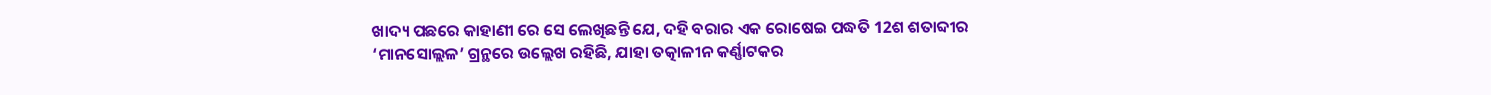ଖାଦ୍ୟ ପଛରେ କାହାଣୀ ରେ ସେ ଲେଖିଛନ୍ତି ଯେ, ଦହି ବରାର ଏକ ରୋଷେଇ ପଦ୍ଧତି 12ଶ ଶତାବ୍ଦୀର ‘ମାନସୋଲ୍ଲଳ’ ଗ୍ରନ୍ଥରେ ଉଲ୍ଲେଖ ରହିଛି, ଯାହା ତତ୍କାଳୀନ କର୍ଣ୍ଣାଟକର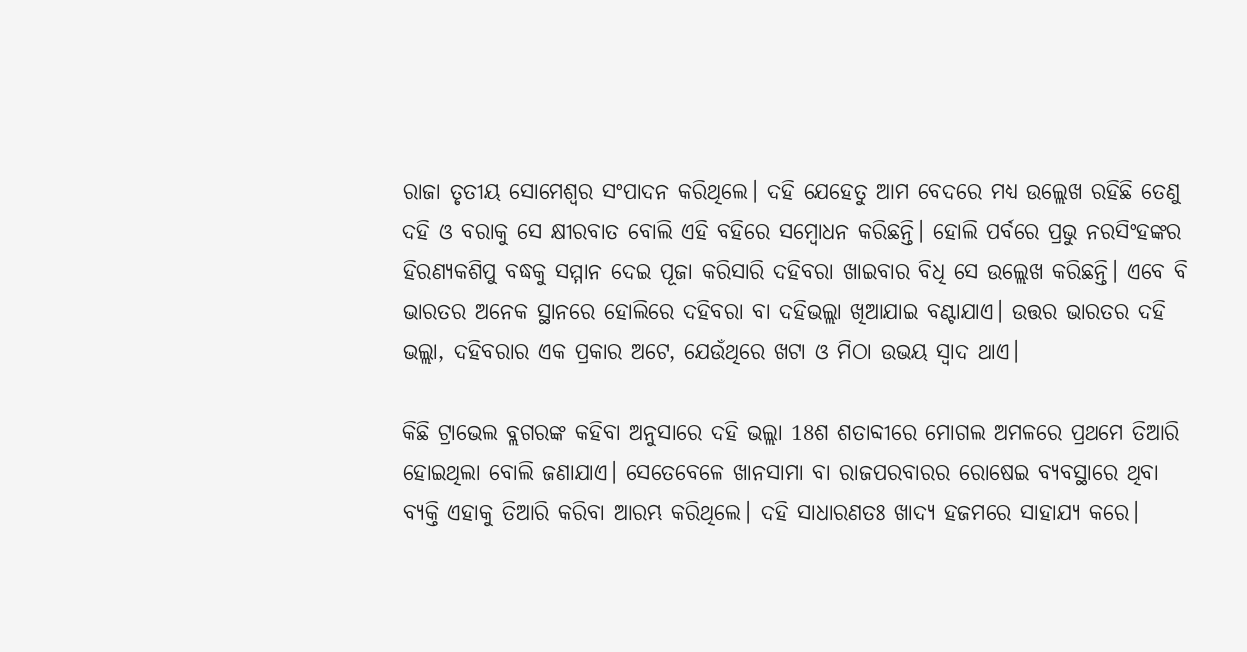ରାଜା ତୃତୀୟ ସୋମେଶ୍ୱର ସଂପାଦନ କରିଥିଲେ। ଦହି ଯେହେତୁ ଆମ ବେଦରେ ମଧ୍ୟ ଉଲ୍ଲେଖ ରହିଛି ତେଣୁ ଦହି ଓ ବରାକୁ ସେ କ୍ଷୀରବାତ ବୋଲି ଏହି ବହିରେ ସମ୍ୱୋଧନ କରିଛନ୍ତି। ହୋଲି ପର୍ବରେ ପ୍ରଭୁ ନରସିଂହଙ୍କର ହିରଣ୍ୟକଶିପୁ ବଦ୍ଧକୁ ସମ୍ମାନ ଦେଇ ପୂଜା କରିସାରି ଦହିବରା ଖାଇବାର ବିଧି ସେ ଉଲ୍ଲେଖ କରିଛନ୍ତି। ଏବେ ବି ଭାରତର ଅନେକ ସ୍ଥାନରେ ହୋଲିରେ ଦହିବରା ବା ଦହିଭଲ୍ଲା ଖିଆଯାଇ ବଣ୍ଟାଯାଏ। ଉତ୍ତର ଭାରତର ଦହି ଭଲ୍ଲା, ଦହିବରାର ଏକ ପ୍ରକାର ଅଟେ, ଯେଉଁଥିରେ ଖଟା ଓ ମିଠା ଉଭୟ ସ୍ୱାଦ ଥାଏ।

କିଛି ଟ୍ରାଭେଲ ବ୍ଲଗରଙ୍କ କହିବା ଅନୁସାରେ ଦହି ଭଲ୍ଲା 18ଶ ଶତାବ୍ଦୀରେ ମୋଗଲ ଅମଳରେ ପ୍ରଥମେ ତିଆରି ହୋଇଥିଲା ବୋଲି ଜଣାଯାଏ। ସେତେବେଳେ ଖାନସାମା ବା ରାଜପରବାରର ରୋଷେଇ ବ୍ୟବସ୍ଥାରେ ଥିବା ବ୍ୟକ୍ତି ଏହାକୁ ତିଆରି କରିବା ଆରମ୍ଭ କରିଥିଲେ। ଦହି ସାଧାରଣତଃ ଖାଦ୍ୟ ହଜମରେ ସାହାଯ୍ୟ କରେ।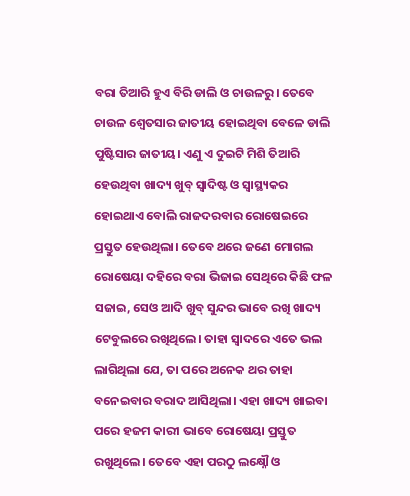ବରା ତିଆରି ହୁଏ ବିରି ଡାଲି ଓ ଚାଉଳରୁ। ତେବେ ଚାଉଳ ଶ୍ୱେତସାର ଜାତୀୟ ହୋଇଥିବା ବେଳେ ଡାଲି ପୁଷ୍ଟିସାର ଜାତୀୟ। ଏଣୁ ଏ ଦୁଇଟି ମିଶି ତିଆରି ହେଉଥିବା ଖାଦ୍ୟ ଖୁବ୍ ସ୍ୱାଦିଷ୍ଟ ଓ ସ୍ୱାସ୍ଥ୍ୟକର ହୋଇଥାଏ ବୋଲି ରାଜଦରବାର ରୋଷେଇରେ ପ୍ରସ୍ତୁତ ହେଉଥିଲା। ତେବେ ଥରେ ଜଣେ ମୋଗଲ ରୋଷେୟା ଦହିରେ ବରା ଭିଜାଇ ସେଥିରେ କିଛି ଫଳ ସଜାଇ, ସେଓ ଆଦି ଖୁବ୍ ସୁନ୍ଦର ଭାବେ ରଖି ଖାଦ୍ୟ ଟେବୁଲରେ ରଖିଥିଲେ। ତାହା ସ୍ୱାଦରେ ଏତେ ଭଲ ଲାଗିଥିଲା ଯେ, ତା ପରେ ଅନେକ ଥର ତାହା ବନେଇବାର ବରାଦ ଆସିଥିଲା। ଏହା ଖାଦ୍ୟ ଖାଇବା ପରେ ହଜମ କାରୀ ଭାବେ ରୋଷେୟା ପ୍ରସ୍ତୁତ ରଖୁଥିଲେ। ତେବେ ଏହା ପରଠୁ ଲକ୍ଷ୍ନୌ ଓ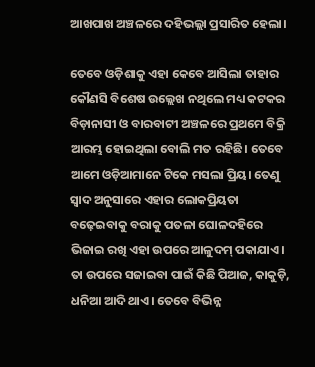ଆଖପାଖ ଅଞ୍ଚଳରେ ଦହିଭଲ୍ଲା ପ୍ରସାରିତ ହେଲା।

ତେବେ ଓଡ଼ିଶାକୁ ଏହା କେବେ ଆସିଲା ତାହାର କୌଣସି ବିଶେଷ ଉଲ୍ଲେଖ ନଥିଲେ ମଧ୍ୟ କଟକର ବିଡ଼ାନାସୀ ଓ ବାରବାଟୀ ଅଞ୍ଚଳରେ ପ୍ରଥମେ ବିକ୍ରି ଆରମ୍ଭ ହୋଇଥିଲା ବୋଲି ମତ ରହିଛି। ତେବେ ଆମେ ଓଡ଼ିଆମାନେ ଟିକେ ମସଲା ପ୍ରିୟ। ତେଣୁ ସ୍ୱାଦ ଅନୁସାରେ ଏହାର ଲୋକପ୍ରିୟତା ବଢ଼େଇବାକୁ ବରାକୁ ପତଳା ଘୋଳଦହିରେ ଭିଜାଇ ରଖି ଏହା ଉପରେ ଆଳୁଦମ୍ ପକାଯାଏ। ତା ଉପରେ ସଜାଇବା ପାଇଁ କିଛି ପିଆଜ, କାକୁଡ଼ି, ଧନିଆ ଆଦି ଥାଏ। ତେବେ ବିଭିନ୍ନ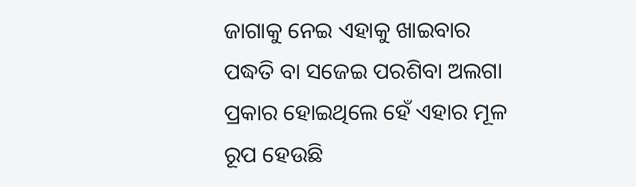ଜାଗାକୁ ନେଇ ଏହାକୁ ଖାଇବାର ପଦ୍ଧତି ବା ସଜେଇ ପରଶିବା ଅଲଗା ପ୍ରକାର ହୋଇଥିଲେ ହେଁ ଏହାର ମୂଳ ରୂପ ହେଉଛି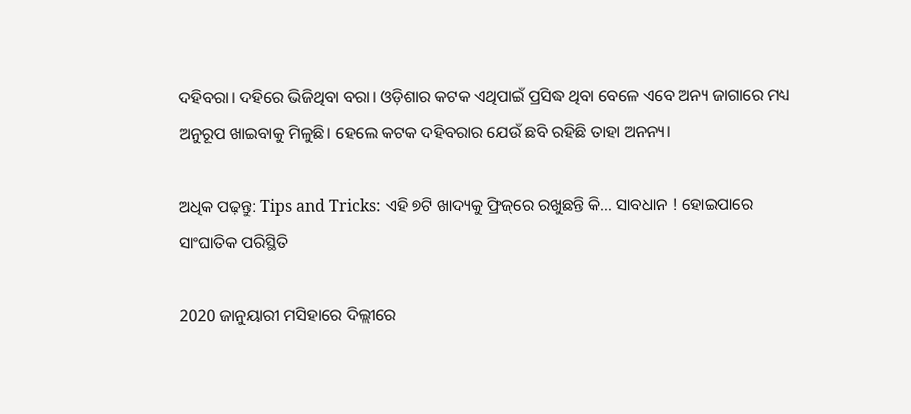ଦହିବରା। ଦହିରେ ଭିଜିଥିବା ବରା। ଓଡ଼ିଶାର କଟକ ଏଥିପାଇଁ ପ୍ରସିଦ୍ଧ ଥିବା ବେଳେ ଏବେ ଅନ୍ୟ ଜାଗାରେ ମଧ୍ୟ ଅନୁରୂପ ଖାଇବାକୁ ମିଳୁଛି। ହେଲେ କଟକ ଦହିବରାର ଯେଉଁ ଛବି ରହିଛି ତାହା ଅନନ୍ୟ।

ଅଧିକ ପଢ଼ନ୍ତୁ: Tips and Tricks: ଏହି ୭ଟି ଖାଦ୍ୟକୁ ଫ୍ରିଜ୍‌ରେ ରଖୁଛନ୍ତି କି… ସାବଧାନ ! ହୋଇପାରେ ସାଂଘାତିକ ପରିସ୍ଥିତି

2020 ଜାନୁୟାରୀ ମସିହାରେ ଦିଲ୍ଲୀରେ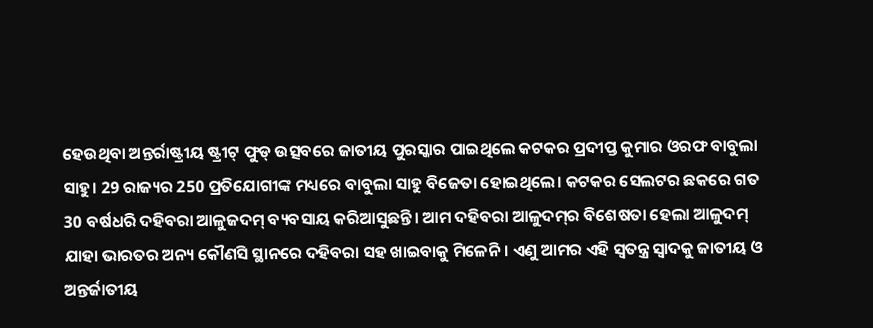ହେଉଥିବା ଅନ୍ତର୍ରାଷ୍ଟ୍ରୀୟ ଷ୍ଟ୍ରୀଟ୍ ଫୁଡ୍ ଉତ୍ସବରେ ଜାତୀୟ ପୁରସ୍କାର ପାଇଥିଲେ କଟକର ପ୍ରଦୀପ୍ତ କୁମାର ଓରଫ ବାବୁଲା ସାହୁ। 29 ରାଜ୍ୟର 250 ପ୍ରତିଯୋଗୀଙ୍କ ମଧ୍ୟରେ ବାବୁଲା ସାହୁ ବିଜେତା ହୋଇଥିଲେ। କଟକର ସେଲଟର ଛକରେ ଗତ 30 ବର୍ଷଧରି ଦହିବରା ଆଳୁଜଦମ୍ ବ୍ୟବସାୟ କରିଆସୁଛନ୍ତି। ଆମ ଦହିବରା ଆଳୁଦମ୍‌ର ବିଶେଷତା ହେଲା ଆଳୁଦମ୍ ଯାହା ଭାରତର ଅନ୍ୟ କୌଣସି ସ୍ଥାନରେ ଦହିବରା ସହ ଖାଇବାକୁ ମିଳେନି। ଏଣୁ ଆମର ଏହି ସ୍ୱତନ୍ତ୍ର ସ୍ୱାଦକୁ ଜାତୀୟ ଓ ଅନ୍ତର୍ଜାତୀୟ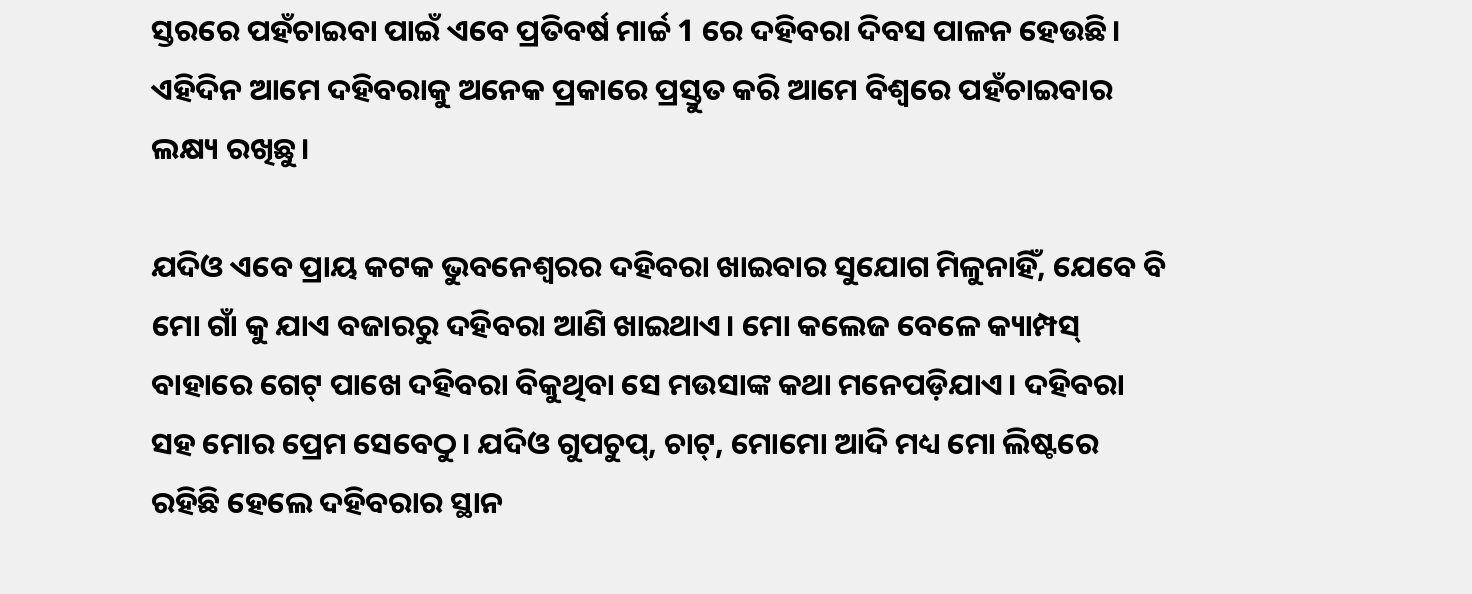ସ୍ତରରେ ପହଁଚାଇବା ପାଇଁ ଏବେ ପ୍ରତିବର୍ଷ ମାର୍ଚ୍ଚ 1 ରେ ଦହିବରା ଦିବସ ପାଳନ ହେଉଛି। ଏହିଦିନ ଆମେ ଦହିବରାକୁ ଅନେକ ପ୍ରକାରେ ପ୍ରସ୍ତୁତ କରି ଆମେ ବିଶ୍ୱରେ ପହଁଚାଇବାର ଲକ୍ଷ୍ୟ ରଖିଛୁ।

ଯଦିଓ ଏବେ ପ୍ରାୟ କଟକ ଭୁବନେଶ୍ୱରର ଦହିବରା ଖାଇବାର ସୁଯୋଗ ମିଳୁନାହିଁ, ଯେବେ ବି ମୋ ଗାଁ କୁ ଯାଏ ବଜାରରୁ ଦହିବରା ଆଣି ଖାଇଥାଏ। ମୋ କଲେଜ ବେଳେ କ୍ୟାମ୍ପସ୍ ବାହାରେ ଗେଟ୍ ପାଖେ ଦହିବରା ବିକୁଥିବା ସେ ମଉସାଙ୍କ କଥା ମନେପଡ଼ିଯାଏ। ଦହିବରା ସହ ମୋର ପ୍ରେମ ସେବେଠୁ। ଯଦିଓ ଗୁପଚୁପ୍, ଚାଟ୍, ମୋମୋ ଆଦି ମଧ୍ୟ ମୋ ଲିଷ୍ଟରେ ରହିଛି ହେଲେ ଦହିବରାର ସ୍ଥାନ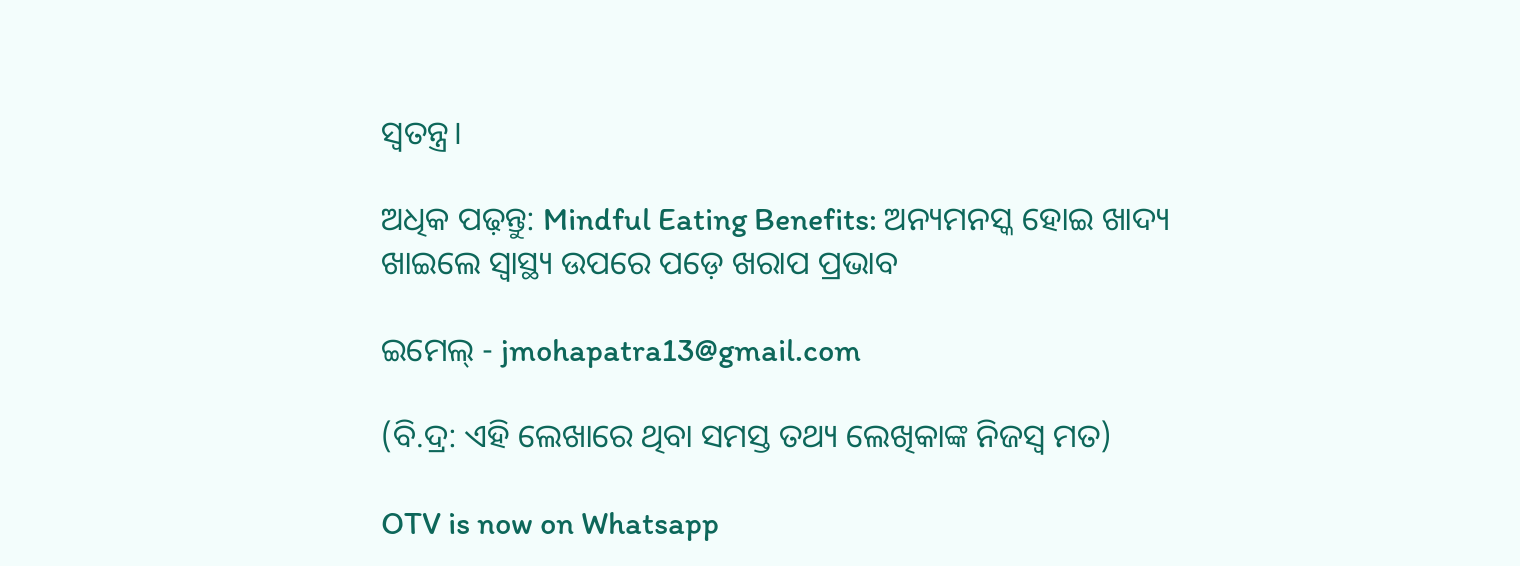ସ୍ୱତନ୍ତ୍ର।

ଅଧିକ ପଢ଼ନ୍ତୁ: Mindful Eating Benefits: ଅନ୍ୟମନସ୍କ ହୋଇ ଖାଦ୍ୟ ଖାଇଲେ ସ୍ୱାସ୍ଥ୍ୟ ଉପରେ ପଡ଼େ ଖରାପ ପ୍ରଭାବ

ଇମେଲ୍ - jmohapatra13@gmail.com

(ବି.ଦ୍ର: ଏହି ଲେଖାରେ ଥିବା ସମସ୍ତ ତଥ୍ୟ ଲେଖିକାଙ୍କ ନିଜସ୍ୱ ମତ)

OTV is now on Whatsapp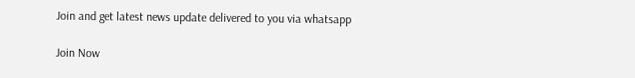Join and get latest news update delivered to you via whatsapp

Join Now